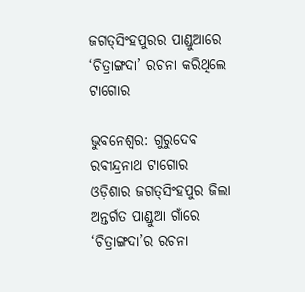ଜଗତ୍‌ସିଂହପୁରର ପାଣ୍ଡୁଆରେ ‘ଚିତ୍ରାଙ୍ଗଦା’ ରଚନା କରିଥିଲେ ଟାଗୋର

ଭୁବନେଶ୍ଵର: ଗୁରୁଦେବ ରବୀନ୍ଦ୍ରନାଥ ଟାଗୋର ଓଡ଼ିଶାର ଜଗତ୍‌ସିଂହପୁର ଜିଲା ଅନ୍ତର୍ଗତ ପାଣ୍ଡୁଆ ଗାଁରେ ‘ଚିତ୍ରାଙ୍ଗଦା’ର ରଚନା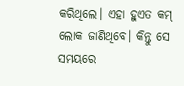କରିଥିଲେ। ଏହା ହୁଏତ କମ୍‌ ଲୋକ ଜାଣିଥିବେ। କିନ୍ତୁ ସେ ସମୟରେ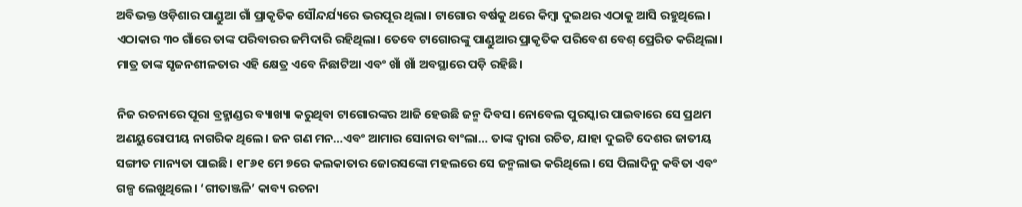ଅବିଭକ୍ତ ଓଡ଼ିଶାର ପାଣ୍ଡୁଆ ଗାଁ ପ୍ରାକୃତିକ ସୌନ୍ଦର୍ଯ୍ୟରେ ଭରପୂର ଥିଲା। ଟାଗୋର ବର୍ଷକୁ ଥରେ କିମ୍ବା ଦୁଇଥର ଏଠାକୁ ଆସି ରହୁଥିଲେ। ଏଠାକାର ୩୦ ଗାଁରେ ତାଙ୍କ ପରିବାରର ଜମିଦାରି ରହିଥିଲା। ତେବେ ଟାଗୋରଙ୍କୁ ପାଣ୍ଡୁଆର ପ୍ରାକୃତିକ ପରିବେଶ ବେଶ୍‌ ପ୍ରେରିତ କରିଥିଲା। ମାତ୍ର ତାଙ୍କ ସୃଜନଶୀଳତାର ଏହି କ୍ଷେତ୍ର ଏବେ ନିଛାଟିଆ ଏବଂ ଖାଁ ଖାଁ ଅବସ୍ଥାରେ ପଡ଼ି ରହିଛି।

ନିଜ ରଚନାରେ ପୂରା ବ୍ରହ୍ମାଣ୍ଡର ବ୍ୟାଖ୍ୟା କରୁଥିବା ଟାଗୋରଙ୍କର ଆଜି ହେଉଛି ଜନ୍ମ ଦିବସ। ନୋବେଲ ପୁରସ୍କାର ପାଇବାରେ ସେ ପ୍ରଥମ ଅଣୟୁରୋପୀୟ ନାଗରିକ ଥିଲେ। ଜନ ଗଣ ମନ…ଏବଂ ଆମାର ସୋନାର ବାଂଲା… ତାଙ୍କ ଦ୍ବାରା ରଚିତ, ଯାହା ଦୁଇଟି ଦେଶର ଜାତୀୟ ସଙ୍ଗୀତ ମାନ୍ୟତା ପାଇଛି। ୧୮୬୧ ମେ ୭ରେ କଲକାତାର ଜୋରସଙ୍କୋ ମହଲରେ ସେ ଜନ୍ମଲାଭ କରିଥିଲେ। ସେ ପିଲାଦିନୁ କବିତା ଏବଂ ଗଳ୍ପ ଲେଖୁଥିଲେ। ‘ଗୀତାଞ୍ଜଳି’ କାବ୍ୟ ରଚନା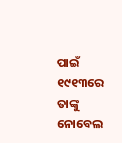ପାଇଁ ୧୯୧୩ରେ ତାଙ୍କୁ ନୋବେଲ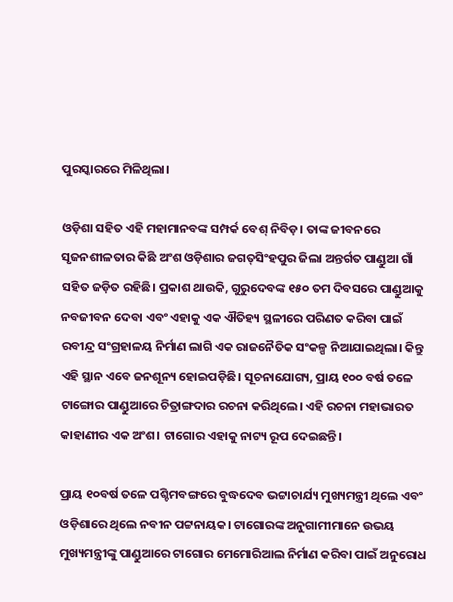ପୁରସ୍କାରରେ ମିଳିଥିଲା।

ଓଡ଼ିଶା ସହିତ ଏହି ମହାମାନବଙ୍କ ସମ୍ପର୍କ ବେଶ୍‌ ନିବିଡ଼। ତାଙ୍କ ଜୀବନରେ ସୃଜନଶୀଳତାର କିଛି ଅଂଶ ଓଡ଼ିଶାର ଜଗତ୍‌ସିଂହପୁର ଜିଲା ଅନ୍ତର୍ଗତ ପାଣ୍ଡୁଆ ଗାଁ ସହିତ ଜଡ଼ିତ ରହିଛି। ପ୍ରକାଶ ଥାଉକି, ଗୁରୁଦେବଙ୍କ ୧୫୦ ତମ ଦିବସରେ ପାଣ୍ଡୁଆକୁ ନବଜୀବନ ଦେବା ଏବଂ ଏହାକୁ ଏକ ଐତିହ୍ୟ ସ୍ଥଳୀରେ ପରିଣତ କରିବା ପାଇଁ ରବୀନ୍ଦ୍ର ସଂଗ୍ରହାଳୟ ନିର୍ମାଣ ଲାଗି ଏକ ରାଜନୈତିକ ସଂକଳ୍ପ ନିଆଯାଇଥିଲା। କିନ୍ତୁ ଏହି ସ୍ଥାନ ଏବେ ଜନଶୂନ୍ୟ ହୋଇପଡ଼ିଛି। ସୂଚନାଯୋଗ୍ୟ, ପ୍ରାୟ ୧୦୦ ବର୍ଷ ତଳେ ଟାଙ୍ଗୋର ପାଣ୍ଡୁଆରେ ଚିତ୍ରାଙ୍ଗଦାର ରଚନା କରିଥିଲେ। ଏହି ରଚନା ମହାଭାରତ କାହାଣୀର ଏକ ଅଂଶ। ଟାଗୋର ଏହାକୁ ନାଟ୍ୟ ରୂପ ଦେଇଛନ୍ତି।

ପ୍ରାୟ ୧୦ବର୍ଷ ତଳେ ପଶ୍ଚିମବଙ୍ଗରେ ବୁଦ୍ଧଦେବ ଭଟ୍ଟାଚାର୍ଯ୍ୟ ମୁଖ୍ୟମନ୍ତ୍ରୀ ଥିଲେ ଏବଂ ଓଡ଼ିଶାରେ ଥିଲେ ନବୀନ ପଟ୍ଟନାୟକ। ଟାଗୋରଙ୍କ ଅନୁଗାମୀମାନେ ଉଭୟ ମୁଖ୍ୟମନ୍ତ୍ରୀଙ୍କୁ ପାଣ୍ଡୁଆରେ ଟାଗୋର ମେମୋରିଆଲ ନିର୍ମାଣ କରିବା ପାଇଁ ଅନୁରୋଧ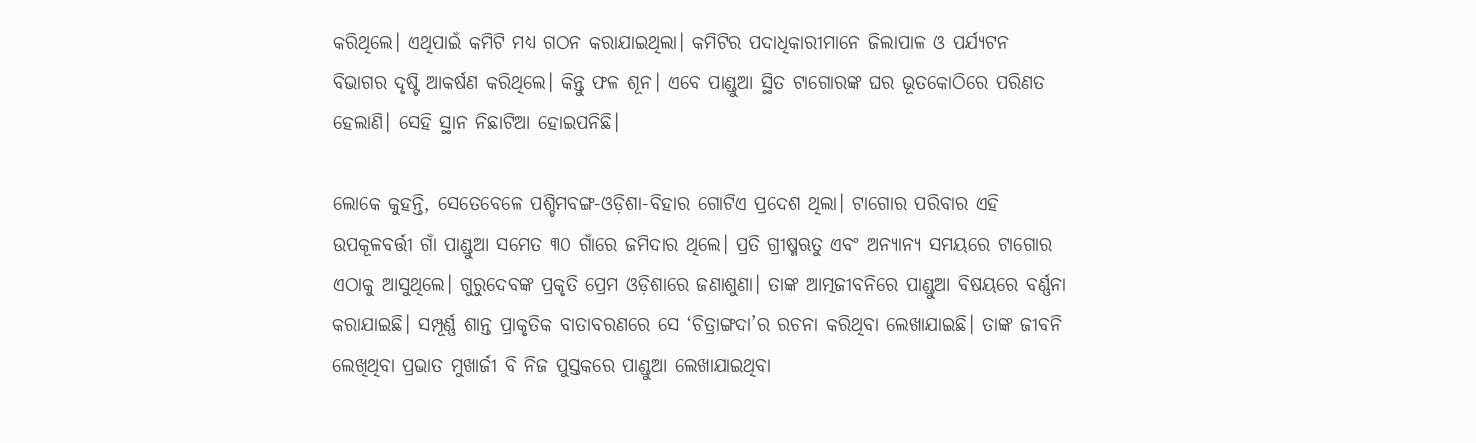କରିଥିଲେ। ଏଥିପାଇଁ କମିଟି ମଧ୍ୟ ଗଠନ କରାଯାଇଥିଲା। କମିଟିର ପଦାଧିକାରୀମାନେ ଜିଲାପାଳ ଓ ପର୍ଯ୍ୟଟନ ବିଭାଗର ଦୃଷ୍ଟି ଆକର୍ଷଣ କରିଥିଲେ। କିନ୍ତୁ ଫଳ ଶୂନ। ଏବେ ପାଣ୍ଡୁଆ ସ୍ଥିତ ଟାଗୋରଙ୍କ ଘର ଭୂତକୋଠିରେ ପରିଣତ ହେଲାଣି। ସେହି ସ୍ଥାନ ନିଛାଟିଆ ହୋଇପନିଛି।

ଲୋକେ କୁହନ୍ତି, ସେତେବେଳେ ପଶ୍ଚିମବଙ୍ଗ-ଓଡ଼ିଶା-ବିହାର ଗୋଟିଏ ପ୍ରଦେଶ ଥିଲା। ଟାଗୋର ପରିବାର ଏହି ଉପକୂଳବର୍ତ୍ତୀ ଗାଁ ପାଣ୍ଡୁଆ ସମେତ ୩୦ ଗାଁରେ ଜମିଦାର ଥିଲେ। ପ୍ରତି ଗ୍ରୀଷ୍ମଋତୁ ଏବଂ ଅନ୍ୟାନ୍ୟ ସମୟରେ ଟାଗୋର ଏଠାକୁ ଆସୁଥିଲେ। ଗୁରୁଦେବଙ୍କ ପ୍ରକୃତି ପ୍ରେମ ଓଡ଼ିଶାରେ ଜଣାଶୁଣା। ତାଙ୍କ ଆତ୍ମଜୀବନିରେ ପାଣ୍ଡୁଆ ବିଷୟରେ ବର୍ଣ୍ଣନା କରାଯାଇଛି। ସମ୍ପୂର୍ଣ୍ଣ ଶାନ୍ତ ପ୍ରାକୃତିକ ବାତାବରଣରେ ସେ ‘ଚିତ୍ରାଙ୍ଗଦା’ର ରଚନା କରିଥିବା ଲେଖାଯାଇଛି। ତାଙ୍କ ଜୀବନି ଲେଖିଥିବା ପ୍ରଭାତ ମୁଖାର୍ଜୀ ବି ନିଜ ପୁସ୍ତକରେ ପାଣ୍ଡୁଆ ଲେଖାଯାଇଥିବା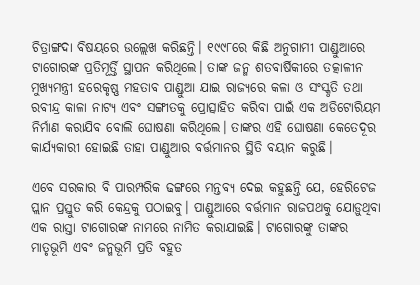ଚିତ୍ରାଙ୍ଗଦା ବିଷୟରେ ଉଲ୍ଲେଖ କରିଛନ୍ତି। ୧୯୯୮ରେ କିଛି ଅନୁଗାମୀ ପାଣ୍ଡୁଆରେ ଟାଗୋରଙ୍କ ପ୍ରତିମୂର୍ତ୍ତି ସ୍ଥାପନ କରିଥିଲେ। ତାଙ୍କ ଜନ୍ମ ଶତବାର୍ଷିକୀରେ ତତ୍କାଳୀନ ମୁଖ୍ୟମନ୍ତ୍ରୀ ହରେକୃଷ୍ଣ ମହତାବ ପାଣ୍ଡୁଆ ଯାଇ ରାଜ୍ୟରେ କଳା ଓ ସଂସ୍କୃତି ତଥା ରବୀନ୍ଦ୍ର କାଳା ନାଟ୍ୟ ଏବଂ ସଙ୍ଗୀତକୁ ପ୍ରୋତ୍ସାହିତ କରିବା ପାଇଁ ଏକ ଅଡିଟୋରିୟମ ନିର୍ମାଣ କରାଯିବ ବୋଲି ଘୋଷଣା କରିଥିଲେ। ତାଙ୍କର ଏହି ଘୋଷଣା କେତେଦୂର କାର୍ଯ୍ୟକାରୀ ହୋଇଛି ତାହା ପାଣ୍ଡୁଆର ବର୍ତ୍ତମାନର ସ୍ଥିତି ବୟାନ କରୁଛି।

ଏବେ ସରକାର ବି ପାରମ୍ପରିକ ଢଙ୍ଗରେ ମନ୍ତବ୍ୟ ଦେଇ କହୁଛନ୍ତି ଯେ, ହେରିଟେଜ ପ୍ଲାନ ପ୍ରସ୍ତୁତ କରି କେନ୍ଦ୍ରକୁ ପଠାଇବୁ। ପାଣ୍ଡୁଆରେ ବର୍ତ୍ତମାନ ରାଜପଥକୁ ଯୋଡ଼ୁଥିବା ଏକ ରାସ୍ତା ଟାଗୋରଙ୍କ ନାମରେ ନାମିତ କରାଯାଇଛି। ଟାଗୋରଙ୍କୁ ତାଙ୍କର ମାତୃଭୂମି ଏବଂ ଜନ୍ମଭୂମି ପ୍ରତି ବହୁତ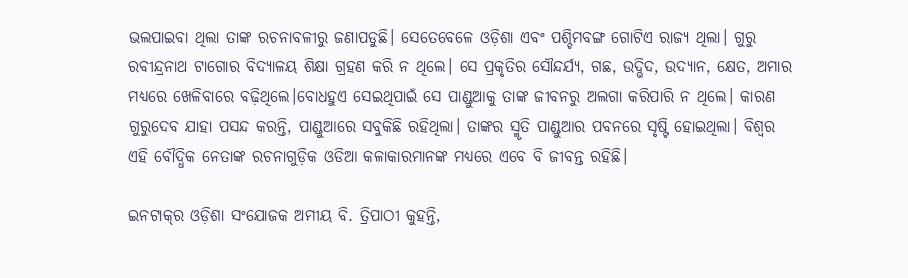ଭଲପାଇବା ଥିଲା ତାଙ୍କ ରଚନାବଳୀରୁ ଜଣାପଡୁଛି। ସେତେବେଳେ ଓଡ଼ିଶା ଏବଂ ପଶ୍ଚିମବଙ୍ଗ ଗୋଟିଏ ରାଜ୍ୟ ଥିଲା। ଗୁରୁ ରବୀନ୍ଦ୍ରନାଥ ଟାଗୋର ବିଦ୍ୟାଳୟ ଶିକ୍ଷା ଗ୍ରହଣ କରି ନ ଥିଲେ। ସେ ପ୍ରକୃତିର ସୌନ୍ଦର୍ଯ୍ୟ, ଗଛ, ଉଦ୍ଭିଦ, ଉଦ୍ୟାନ, କ୍ଷେତ, ଅମାର ମଧ୍ୟରେ ଖେଳିବାରେ ବଢ଼ିଥିଲେ।ବୋଧହୁଏ ସେଇଥିପାଇଁ ସେ ପାଣ୍ଡୁଆକୁ ତାଙ୍କ ଜୀବନରୁ ଅଲଗା କରିପାରି ନ ଥିଲେ। କାରଣ ଗୁରୁଦେବ ଯାହା ପସନ୍ଦ କରନ୍ତି, ପାଣ୍ଡୁଆରେ ସବୁକିଛି ରହିଥିଲା। ତାଙ୍କର ସ୍ମୃତି ପାଣ୍ଡୁଆର ପବନରେ ସୃଷ୍ଟି ହୋଇଥିଲା। ବିଶ୍ଵର ଏହି ବୌଦ୍ଧିକ ନେତାଙ୍କ ରଚନାଗୁଡ଼ିକ ଓଡିଆ କଳାକାରମାନଙ୍କ ମଧ୍ୟରେ ଏବେ ବି ଜୀବନ୍ତ ରହିଛି।

ଇନଟାକ୍‌ର ଓଡ଼ିଶା ସଂଯୋଜକ ଅମୀୟ ବି. ତ୍ରିପାଠୀ କୁହନ୍ତି,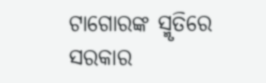ଟାଗୋରଙ୍କ ସ୍ମୃତିରେ ସରକାର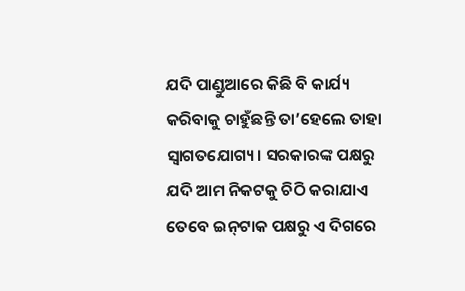ଯଦି ପାଣ୍ଡୁଆରେ କିଛି ବି କାର୍ଯ୍ୟ କରିବାକୁ ଚାହୁଁଛନ୍ତି ତା’ହେଲେ ତାହା ସ୍ବାଗତଯୋଗ୍ୟ। ସରକାରଙ୍କ ପକ୍ଷରୁ ଯଦି ଆମ ନିକଟକୁ ଚିଠି କରାଯାଏ ତେବେ ଇନ୍‌ଟାକ ପକ୍ଷରୁ ଏ ଦିଗରେ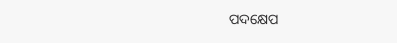ପଦକ୍ଷେପ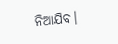ନିଆଯିବ।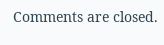Comments are closed.